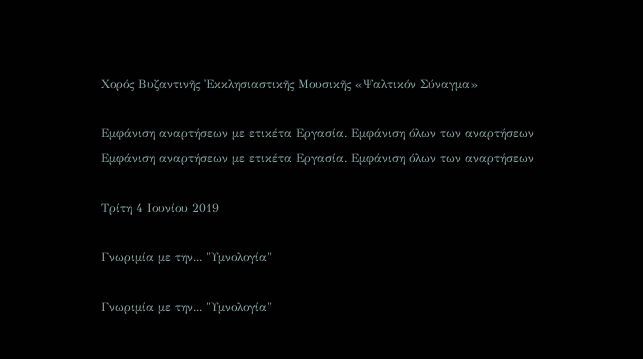Χορός Βυζαντινῆς Ἐκκλησιαστικῆς Μουσικῆς «Ψαλτικόν Σύναγμα»

Εμφάνιση αναρτήσεων με ετικέτα Εργασία. Εμφάνιση όλων των αναρτήσεων
Εμφάνιση αναρτήσεων με ετικέτα Εργασία. Εμφάνιση όλων των αναρτήσεων

Τρίτη 4 Ιουνίου 2019

Γνωριμία με την... "Υμνολογία"

Γνωριμία με την... "Υμνολογία"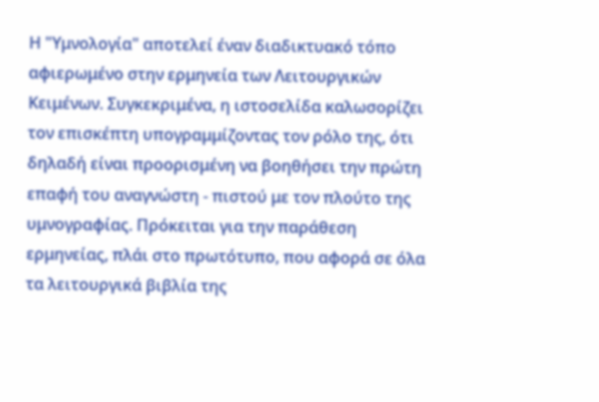Η "Υμνολογία" αποτελεί έναν διαδικτυακό τόπο αφιερωμένο στην ερμηνεία των Λειτουργικών Κειμένων. Συγκεκριμένα, η ιστοσελίδα καλωσορίζει τον επισκέπτη υπογραμμίζοντας τον ρόλο της, ότι δηλαδή είναι προορισμένη να βοηθήσει την πρώτη επαφή του αναγνώστη - πιστού με τον πλούτο της υμνογραφίας. Πρόκειται για την παράθεση ερμηνείας, πλάι στο πρωτότυπο, που αφορά σε όλα τα λειτουργικά βιβλία της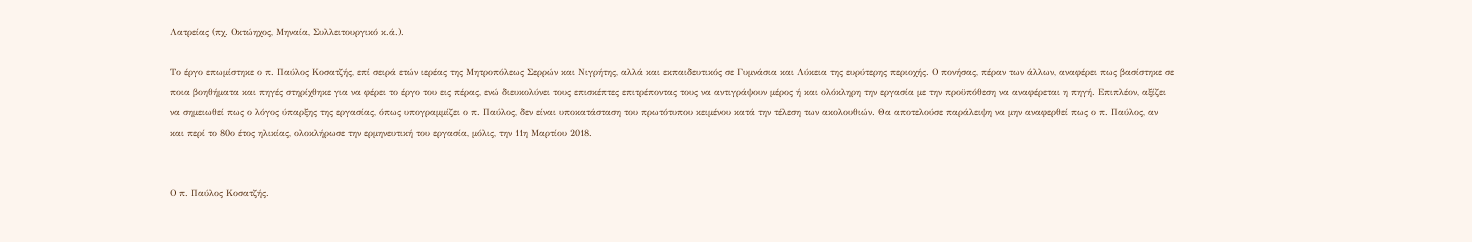Λατρείας (πχ. Οκτώηχος, Μηναία, Συλλειτουργικό κ.ά.).

Το έργο επωμίστηκε ο π. Παύλος Κοσατζής, επί σειρά ετών ιερέας της Μητροπόλεως Σερρών και Νιγρήτης, αλλά και εκπαιδευτικός σε Γυμνάσια και Λύκεια της ευρύτερης περιοχής. Ο πονήσας, πέραν των άλλων, αναφέρει πως βασίστηκε σε ποια βοηθήματα και πηγές στηρίχθηκε για να φέρει το έργο του εις πέρας, ενώ διευκολύνει τους επισκέπτες επιτρέποντας τους να αντιγράψουν μέρος ή και ολόκληρη την εργασία με την προϋπόθεση να αναφέρεται η πηγή. Επιπλέον, αξίζει να σημειωθεί πως ο λόγος ύπαρξης της εργασίας, όπως υπογραμμίζει ο π. Παύλος, δεν είναι υποκατάσταση του πρωτότυπου κειμένου κατά την τέλεση των ακολουθιών. Θα αποτελούσε παράλειψη να μην αναφερθεί πως ο π. Παύλος, αν και περί το 80ο έτος ηλικίας, ολοκλήρωσε την ερμηνευτική του εργασία, μόλις, την 11η Μαρτίου 2018.


Ο π. Παύλος Κοσατζής.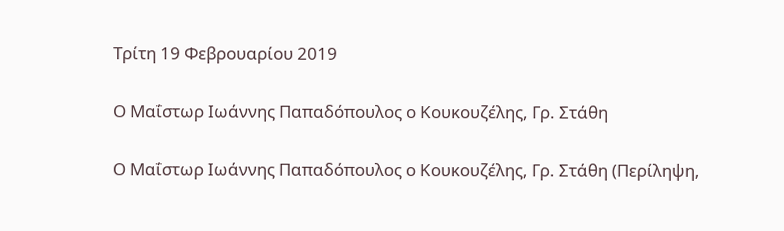Τρίτη 19 Φεβρουαρίου 2019

Ο Μαΐστωρ Ιωάννης Παπαδόπουλος ο Κουκουζέλης, Γρ. Στάθη

Ο Μαΐστωρ Ιωάννης Παπαδόπουλος ο Κουκουζέλης, Γρ. Στάθη (Περίληψη,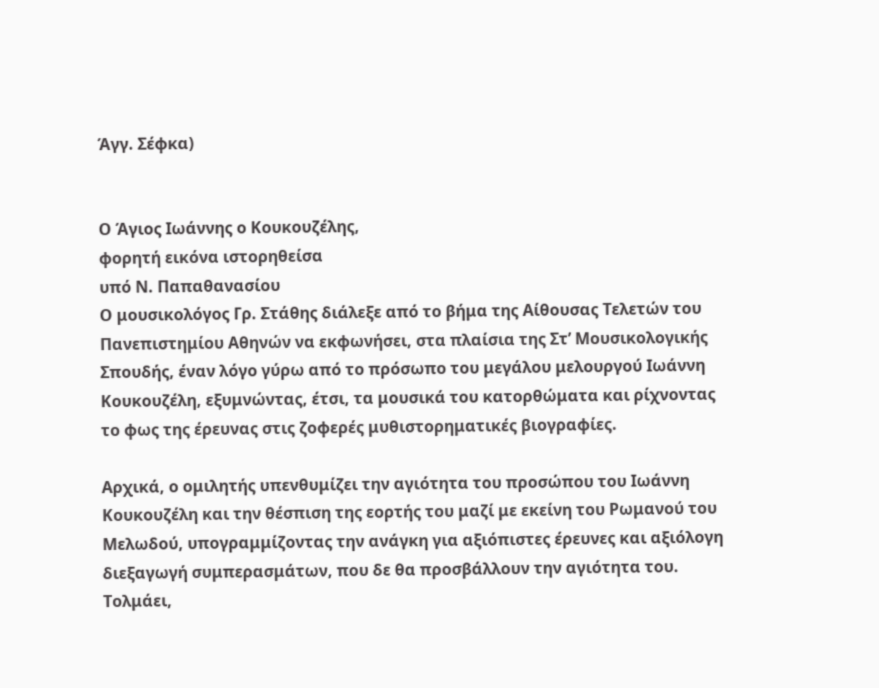Άγγ. Σέφκα)


Ο Άγιος Ιωάννης ο Κουκουζέλης,
φορητή εικόνα ιστορηθείσα
υπό Ν. Παπαθανασίου
Ο μουσικολόγος Γρ. Στάθης διάλεξε από το βήμα της Αίθουσας Τελετών του Πανεπιστημίου Αθηνών να εκφωνήσει, στα πλαίσια της Στ’ Μουσικολογικής Σπουδής, έναν λόγο γύρω από το πρόσωπο του μεγάλου μελουργού Ιωάννη Κουκουζέλη, εξυμνώντας, έτσι, τα μουσικά του κατορθώματα και ρίχνοντας το φως της έρευνας στις ζοφερές μυθιστορηματικές βιογραφίες.

Αρχικά, ο ομιλητής υπενθυμίζει την αγιότητα του προσώπου του Ιωάννη Κουκουζέλη και την θέσπιση της εορτής του μαζί με εκείνη του Ρωμανού του Μελωδού, υπογραμμίζοντας την ανάγκη για αξιόπιστες έρευνες και αξιόλογη διεξαγωγή συμπερασμάτων, που δε θα προσβάλλουν την αγιότητα του. Τολμάει,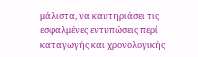μάλιστα, να καυτηριάσει τις εσφαλμένες εντυπώσεις περί καταγωγής και χρονολογικής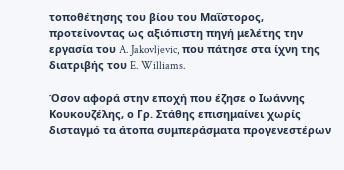τοποθέτησης του βίου του Μαΐστορος, προτείνοντας ως αξιόπιστη πηγή μελέτης την εργασία του A. Jakovljevic, που πάτησε στα ίχνη της διατριβής του E. Williams.

Όσον αφορά στην εποχή που έζησε ο Ιωάννης Κουκουζέλης, ο Γρ. Στάθης επισημαίνει χωρίς δισταγμό τα άτοπα συμπεράσματα προγενεστέρων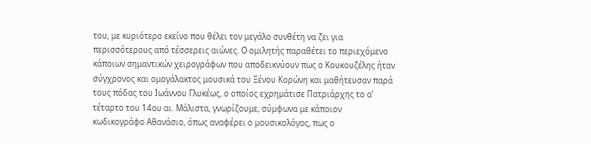του, με κυριότερο εκείνο που θέλει τον μεγάλο συνθέτη να ζει για περισσότερους από τέσσερεις αιώνες. Ο ομιλητής παραθέτει το περιεχόμενο κάποιων σημαντικών χειρογράφων που αποδεικνύουν πως ο Κουκουζέλης ήταν σύγχρονος και ομογάλακτος μουσικά του Ξένου Κορώνη και μαθήτευσαν παρά τους πόδας του Ιωάννου Γλυκέως, ο οποίος εχρημάτισε Πατριάρχης το α’ τέταρτο του 14ου αι. Μάλιστα, γνωρίζουμε, σύμφωνα με κάποιον κωδικογράφο Αθανάσιο, όπως αναφέρει ο μουσικολόγος, πως ο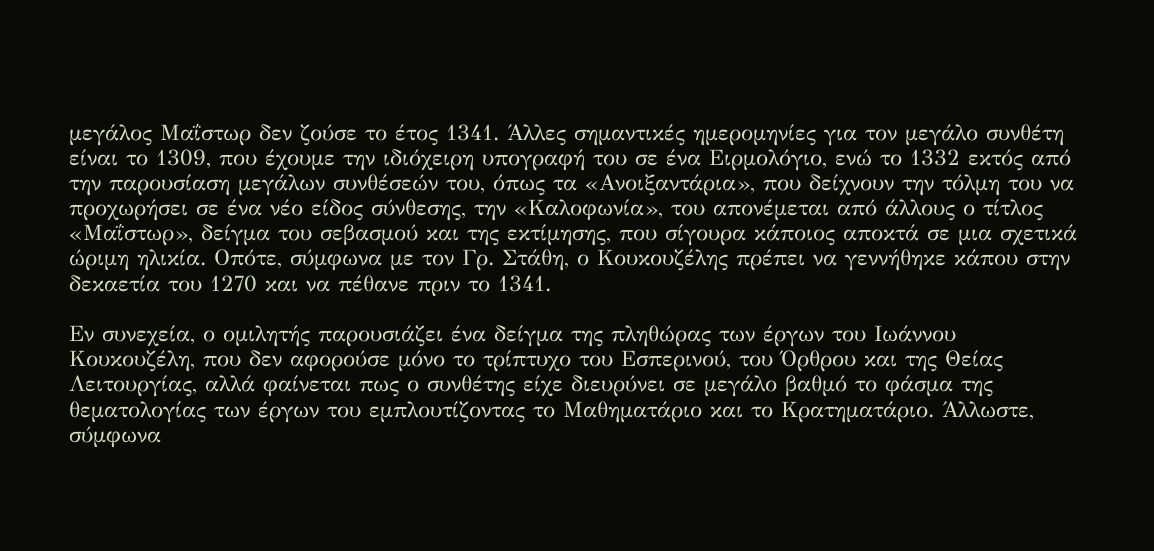μεγάλος Μαΐστωρ δεν ζούσε το έτος 1341. Άλλες σημαντικές ημερομηνίες για τον μεγάλο συνθέτη είναι το 1309, που έχουμε την ιδιόχειρη υπογραφή του σε ένα Ειρμολόγιο, ενώ το 1332 εκτός από την παρουσίαση μεγάλων συνθέσεών του, όπως τα «Ανοιξαντάρια», που δείχνουν την τόλμη του να προχωρήσει σε ένα νέο είδος σύνθεσης, την «Καλοφωνία», του απονέμεται από άλλους ο τίτλος «Μαΐστωρ», δείγμα του σεβασμού και της εκτίμησης, που σίγουρα κάποιος αποκτά σε μια σχετικά ώριμη ηλικία. Οπότε, σύμφωνα με τον Γρ. Στάθη, ο Κουκουζέλης πρέπει να γεννήθηκε κάπου στην δεκαετία του 1270 και να πέθανε πριν το 1341.

Εν συνεχεία, ο ομιλητής παρουσιάζει ένα δείγμα της πληθώρας των έργων του Ιωάννου Κουκουζέλη, που δεν αφορούσε μόνο το τρίπτυχο του Εσπερινού, του Όρθρου και της Θείας Λειτουργίας, αλλά φαίνεται πως ο συνθέτης είχε διευρύνει σε μεγάλο βαθμό το φάσμα της θεματολογίας των έργων του εμπλουτίζοντας το Μαθηματάριο και το Κρατηματάριο. Άλλωστε, σύμφωνα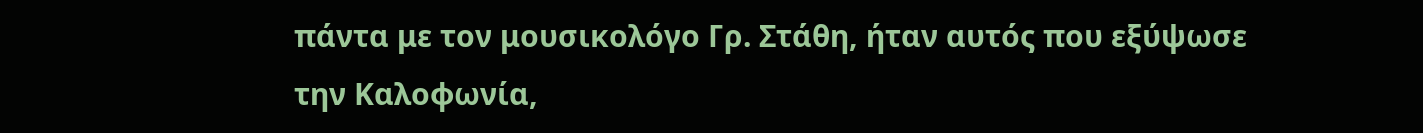πάντα με τον μουσικολόγο Γρ. Στάθη, ήταν αυτός που εξύψωσε την Καλοφωνία,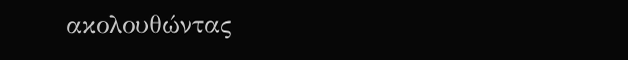ακολουθώντας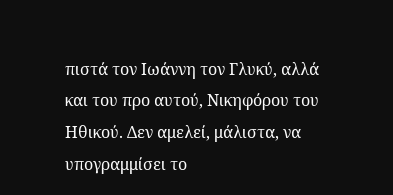πιστά τον Ιωάννη τον Γλυκύ, αλλά και του προ αυτού, Νικηφόρου του Ηθικού. Δεν αμελεί, μάλιστα, να υπογραμμίσει το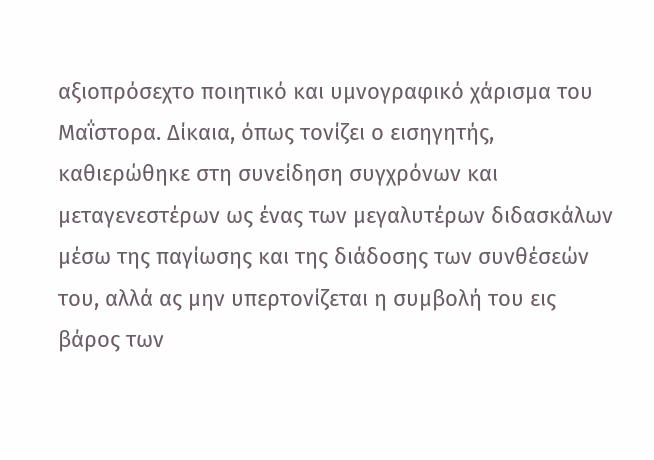αξιοπρόσεχτο ποιητικό και υμνογραφικό χάρισμα του Μαΐστορα. Δίκαια, όπως τονίζει ο εισηγητής, καθιερώθηκε στη συνείδηση συγχρόνων και μεταγενεστέρων ως ένας των μεγαλυτέρων διδασκάλων μέσω της παγίωσης και της διάδοσης των συνθέσεών του, αλλά ας μην υπερτονίζεται η συμβολή του εις βάρος των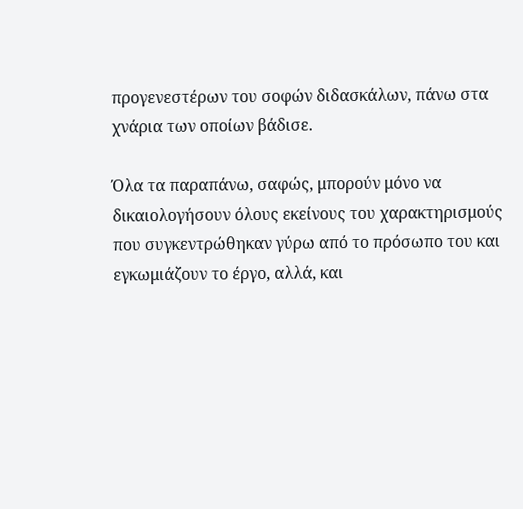προγενεστέρων του σοφών διδασκάλων, πάνω στα χνάρια των οποίων βάδισε.

Όλα τα παραπάνω, σαφώς, μπορούν μόνο να δικαιολογήσουν όλους εκείνους του χαρακτηρισμούς που συγκεντρώθηκαν γύρω από το πρόσωπο του και εγκωμιάζουν το έργο, αλλά, και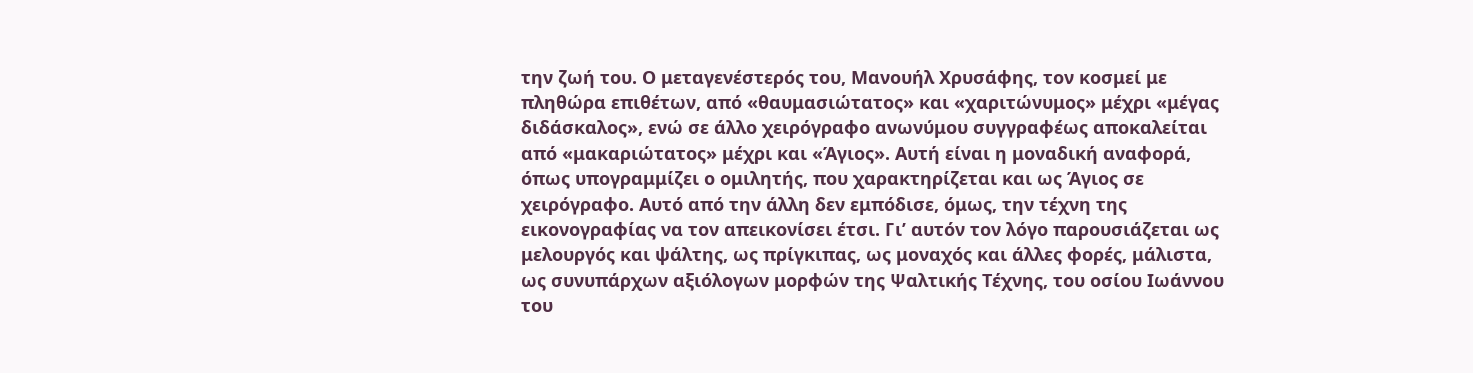την ζωή του. Ο μεταγενέστερός του, Μανουήλ Χρυσάφης, τον κοσμεί με πληθώρα επιθέτων, από «θαυμασιώτατος» και «χαριτώνυμος» μέχρι «μέγας διδάσκαλος», ενώ σε άλλο χειρόγραφο ανωνύμου συγγραφέως αποκαλείται από «μακαριώτατος» μέχρι και «Άγιος». Αυτή είναι η μοναδική αναφορά, όπως υπογραμμίζει ο ομιλητής, που χαρακτηρίζεται και ως Άγιος σε χειρόγραφο. Αυτό από την άλλη δεν εμπόδισε, όμως, την τέχνη της εικονογραφίας να τον απεικονίσει έτσι. Γι’ αυτόν τον λόγο παρουσιάζεται ως μελουργός και ψάλτης, ως πρίγκιπας, ως μοναχός και άλλες φορές, μάλιστα, ως συνυπάρχων αξιόλογων μορφών της Ψαλτικής Τέχνης, του οσίου Ιωάννου του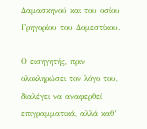Δαμασκηνού και του οσίου Γρηγορίου του Δομεστίκου.

Ο εισηγητής, πριν ολοκληρώσει τον λόγο του, διαλέγει να αναφερθεί επιγραμματικά, αλλά καθ’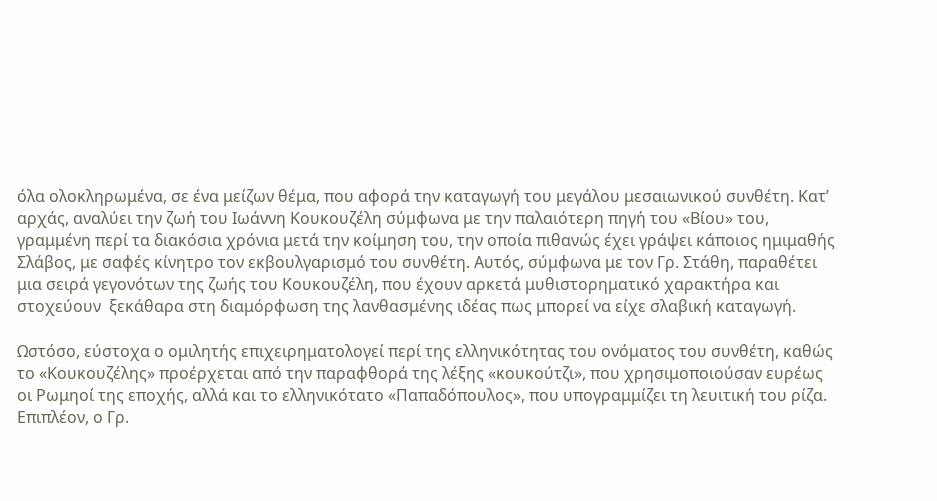όλα ολοκληρωμένα, σε ένα μείζων θέμα, που αφορά την καταγωγή του μεγάλου μεσαιωνικού συνθέτη. Κατ’ αρχάς, αναλύει την ζωή του Ιωάννη Κουκουζέλη σύμφωνα με την παλαιότερη πηγή του «Βίου» του, γραμμένη περί τα διακόσια χρόνια μετά την κοίμηση του, την οποία πιθανώς έχει γράψει κάποιος ημιμαθής Σλάβος, με σαφές κίνητρο τον εκβουλγαρισμό του συνθέτη. Αυτός, σύμφωνα με τον Γρ. Στάθη, παραθέτει μια σειρά γεγονότων της ζωής του Κουκουζέλη, που έχουν αρκετά μυθιστορηματικό χαρακτήρα και στοχεύουν  ξεκάθαρα στη διαμόρφωση της λανθασμένης ιδέας πως μπορεί να είχε σλαβική καταγωγή.

Ωστόσο, εύστοχα ο ομιλητής επιχειρηματολογεί περί της ελληνικότητας του ονόματος του συνθέτη, καθώς το «Κουκουζέλης» προέρχεται από την παραφθορά της λέξης «κουκούτζι», που χρησιμοποιούσαν ευρέως οι Ρωμηοί της εποχής, αλλά και το ελληνικότατο «Παπαδόπουλος», που υπογραμμίζει τη λευιτική του ρίζα.  Επιπλέον, ο Γρ.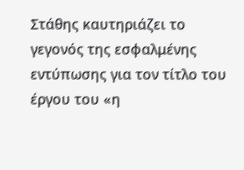Στάθης καυτηριάζει το γεγονός της εσφαλμένης εντύπωσης για τον τίτλο του έργου του «η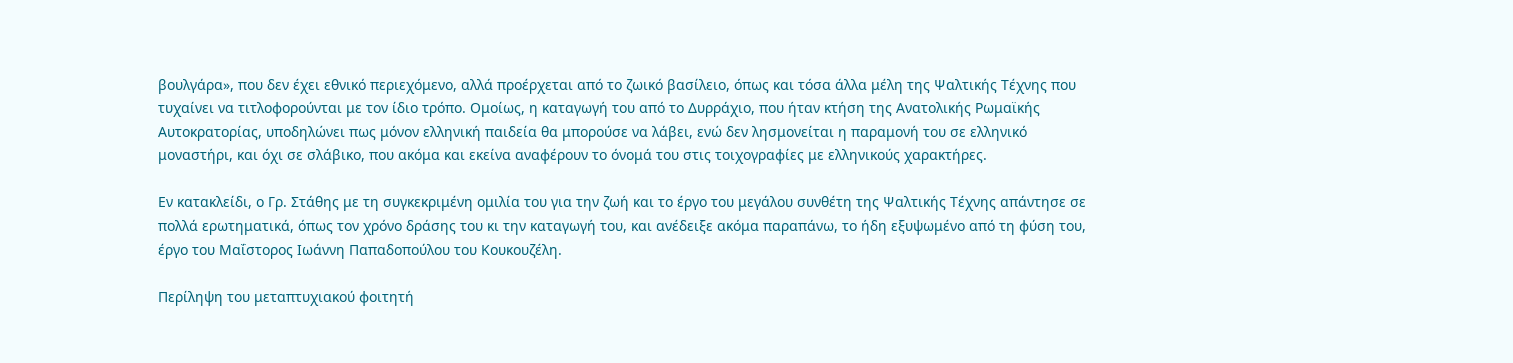βουλγάρα», που δεν έχει εθνικό περιεχόμενο, αλλά προέρχεται από το ζωικό βασίλειο, όπως και τόσα άλλα μέλη της Ψαλτικής Τέχνης που τυχαίνει να τιτλοφορούνται με τον ίδιο τρόπο. Ομοίως, η καταγωγή του από το Δυρράχιο, που ήταν κτήση της Ανατολικής Ρωμαϊκής Αυτοκρατορίας, υποδηλώνει πως μόνον ελληνική παιδεία θα μπορούσε να λάβει, ενώ δεν λησμονείται η παραμονή του σε ελληνικό μοναστήρι, και όχι σε σλάβικο, που ακόμα και εκείνα αναφέρουν το όνομά του στις τοιχογραφίες με ελληνικούς χαρακτήρες.

Εν κατακλείδι, ο Γρ. Στάθης με τη συγκεκριμένη ομιλία του για την ζωή και το έργο του μεγάλου συνθέτη της Ψαλτικής Τέχνης απάντησε σε πολλά ερωτηματικά, όπως τον χρόνο δράσης του κι την καταγωγή του, και ανέδειξε ακόμα παραπάνω, το ήδη εξυψωμένο από τη φύση του, έργο του Μαΐστορος Ιωάννη Παπαδοπούλου του Κουκουζέλη.

Περίληψη του μεταπτυχιακού φοιτητή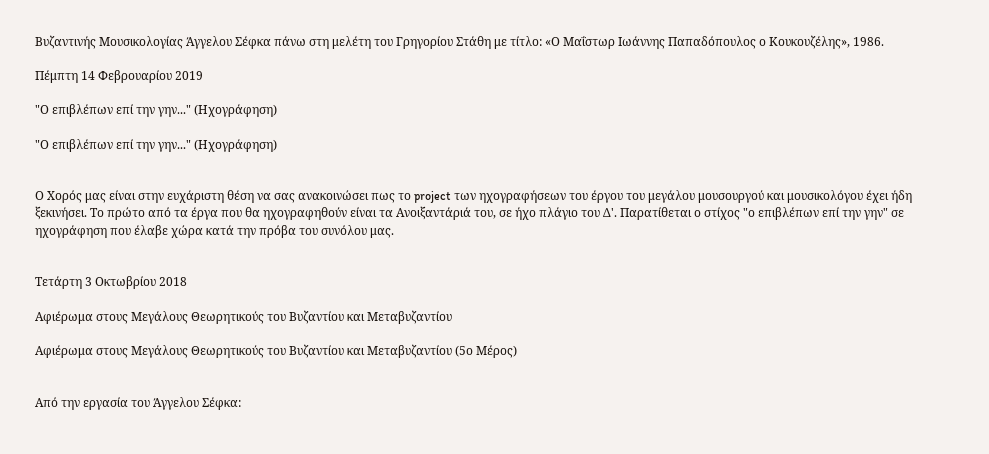Βυζαντινής Μουσικολογίας Άγγελου Σέφκα πάνω στη μελέτη του Γρηγορίου Στάθη με τίτλο: «Ο Μαΐστωρ Ιωάννης Παπαδόπουλος ο Κουκουζέλης», 1986.

Πέμπτη 14 Φεβρουαρίου 2019

"Ο επιβλέπων επί την γην..." (Ηχογράφηση)

"Ο επιβλέπων επί την γην..." (Ηχογράφηση)


Ο Χορός μας είναι στην ευχάριστη θέση να σας ανακοινώσει πως το project των ηχογραφήσεων του έργου του μεγάλου μουσουργού και μουσικολόγου έχει ήδη ξεκινήσει. Το πρώτο από τα έργα που θα ηχογραφηθούν είναι τα Ανοιξαντάριά του, σε ήχο πλάγιο του Δ'. Παρατίθεται ο στίχος "ο επιβλέπων επί την γην" σε ηχογράφηση που έλαβε χώρα κατά την πρόβα του συνόλου μας.


Τετάρτη 3 Οκτωβρίου 2018

Αφιέρωμα στους Μεγάλους Θεωρητικούς του Βυζαντίου και Μεταβυζαντίου

Αφιέρωμα στους Μεγάλους Θεωρητικούς του Βυζαντίου και Μεταβυζαντίου (5ο Μέρος)


Από την εργασία του Άγγελου Σέφκα: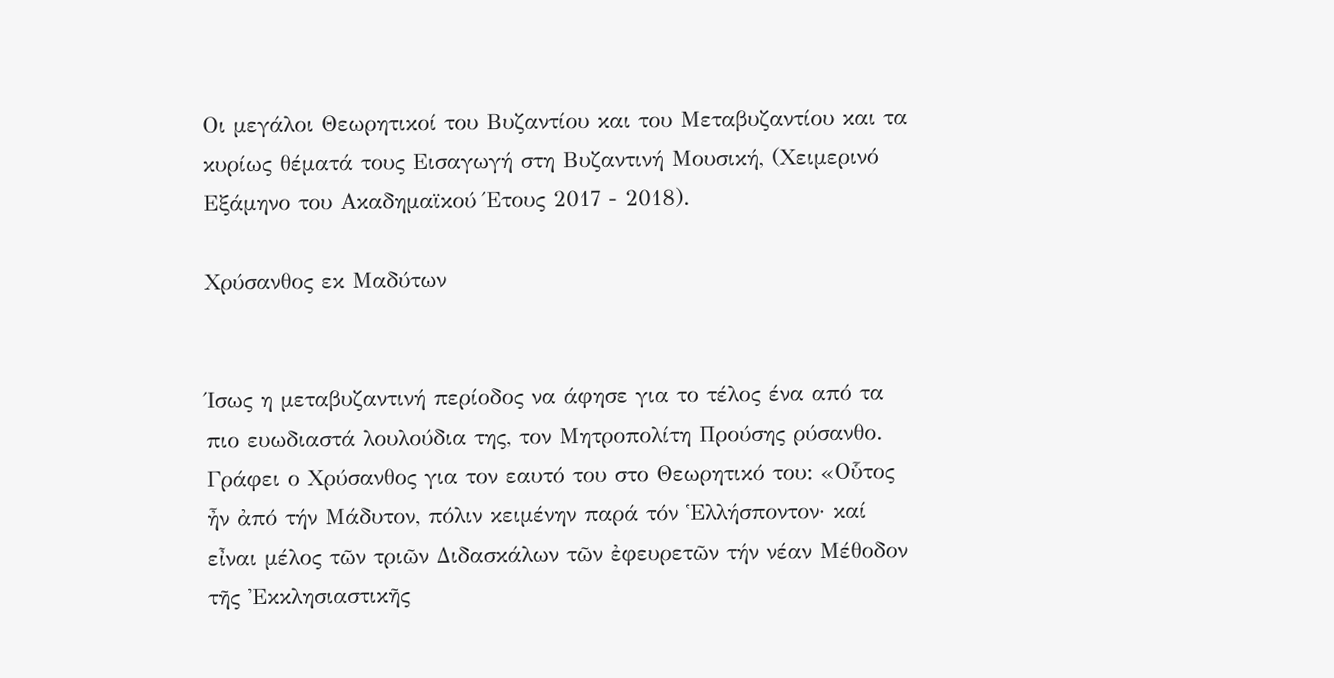Οι μεγάλοι Θεωρητικοί του Βυζαντίου και του Μεταβυζαντίου και τα κυρίως θέματά τους Εισαγωγή στη Βυζαντινή Μουσική, (Χειμερινό Εξάμηνο του Ακαδημαϊκού Έτους 2017 - 2018).

Χρύσανθος εκ Μαδύτων


Ίσως η μεταβυζαντινή περίοδος να άφησε για το τέλος ένα από τα πιο ευωδιαστά λουλούδια της, τον Μητροπολίτη Προύσης ρύσανθο. Γράφει ο Χρύσανθος για τον εαυτό του στο Θεωρητικό του: «Οὗτος ἦν ἀπό τήν Μάδυτον, πόλιν κειμένην παρά τόν Ἑλλήσποντον· καί εἶναι μέλος τῶν τριῶν Διδασκάλων τῶν ἐφευρετῶν τήν νέαν Μέθοδον τῆς Ἐκκλησιαστικῆς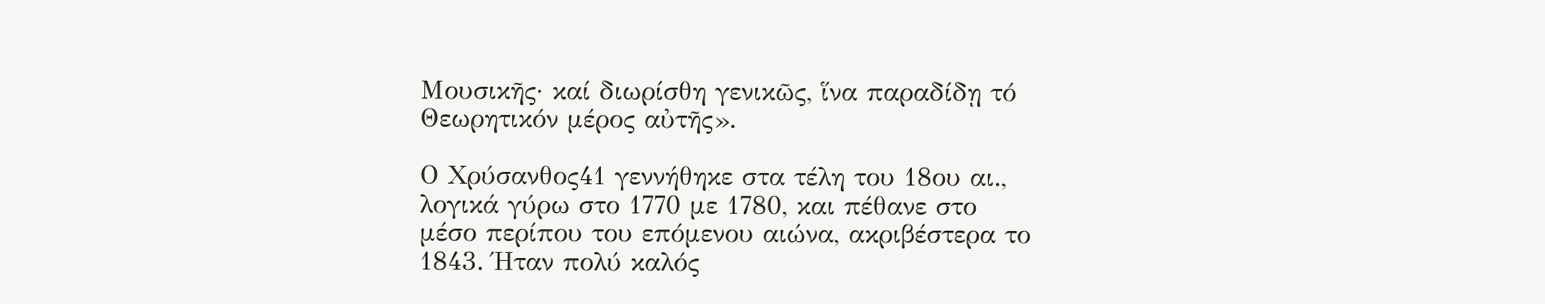Μουσικῆς· καί διωρίσθη γενικῶς, ἵνα παραδίδῃ τό Θεωρητικόν μέρος αὐτῆς».

Ο Χρύσανθος41 γεννήθηκε στα τέλη του 18ου αι., λογικά γύρω στο 1770 με 1780, και πέθανε στο μέσο περίπου του επόμενου αιώνα, ακριβέστερα το 1843. Ήταν πολύ καλός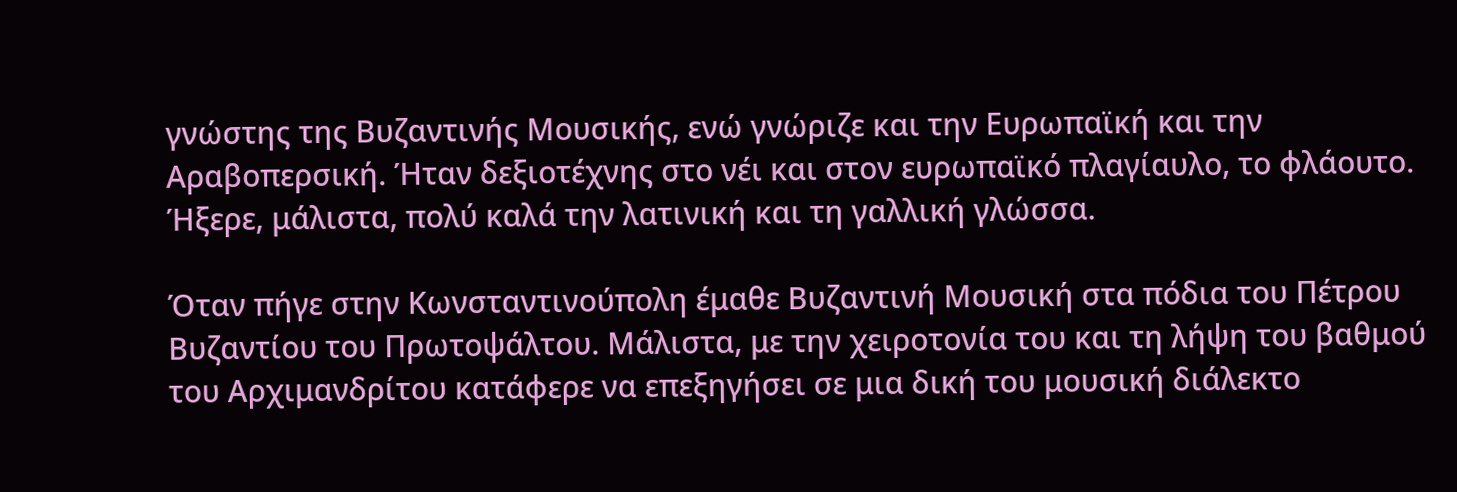γνώστης της Βυζαντινής Μουσικής, ενώ γνώριζε και την Ευρωπαϊκή και την Αραβοπερσική. Ήταν δεξιοτέχνης στο νέι και στον ευρωπαϊκό πλαγίαυλο, το φλάουτο. Ήξερε, μάλιστα, πολύ καλά την λατινική και τη γαλλική γλώσσα.

Όταν πήγε στην Κωνσταντινούπολη έμαθε Βυζαντινή Μουσική στα πόδια του Πέτρου Βυζαντίου του Πρωτοψάλτου. Μάλιστα, με την χειροτονία του και τη λήψη του βαθμού του Αρχιμανδρίτου κατάφερε να επεξηγήσει σε μια δική του μουσική διάλεκτο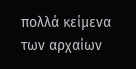πολλά κείμενα των αρχαίων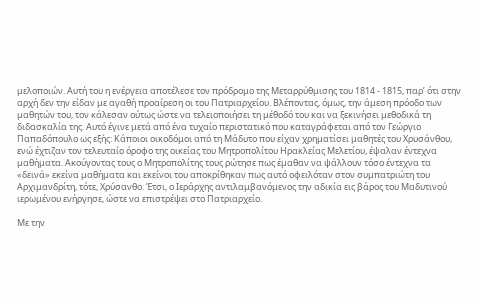μελοποιών. Αυτή του η ενέργεια αποτέλεσε τον πρόδρομο της Μεταρρύθμισης του 1814 - 1815, παρ’ ότι στην αρχή δεν την είδαν με αγαθή προαίρεση οι του Πατριαρχείου. Βλέποντας, όμως, την άμεση πρόοδο των μαθητών του, τον κάλεσαν ούτως ώστε να τελειοποιήσει τη μέθοδό του και να ξεκινήσει μεθοδικά τη διδασκαλία της. Αυτό έγινε μετά από ένα τυχαίο περιστατικό που καταγράφεται από τον Γεώργιο Παπαδόπουλο ως εξής: Κάποιοι οικοδόμοι από τη Μάδυτο που είχαν χρηματίσει μαθητές του Χρυσάνθου, ενώ έχτιζαν τον τελευταίο όροφο της οικείας του Μητροπολίτου Ηρακλείας Μελετίου, έψαλαν έντεχνα μαθήματα. Ακούγοντας τους ο Μητροπολίτης τους ρώτησε πως έμαθαν να ψάλλουν τόσο έντεχνα τα «δεινά» εκείνα μαθήματα και εκείνοι του αποκρίθηκαν πως αυτό οφειλόταν στον συμπατριώτη του Αρχιμανδρίτη, τότε, Χρύσανθο. Έτσι, ο Ιεράρχης αντιλαμβανόμενος την αδικία εις βάρος του Μαδυτινού ιερωμένου ενήργησε, ώστε να επιστρέψει στο Πατριαρχείο.

Με την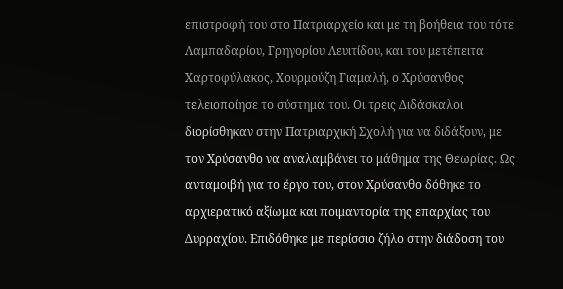επιστροφή του στο Πατριαρχείο και με τη βοήθεια του τότε Λαμπαδαρίου, Γρηγορίου Λευιτίδου, και του μετέπειτα Χαρτοφύλακος, Χουρμούζη Γιαμαλή, ο Χρύσανθος τελειοποίησε το σύστημα του. Οι τρεις Διδάσκαλοι διορίσθηκαν στην Πατριαρχική Σχολή για να διδάξουν, με τον Χρύσανθο να αναλαμβάνει το μάθημα της Θεωρίας. Ως ανταμοιβή για το έργο του, στον Χρύσανθο δόθηκε το αρχιερατικό αξίωμα και ποιμαντορία της επαρχίας του Δυρραχίου. Επιδόθηκε με περίσσιο ζήλο στην διάδοση του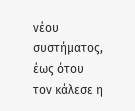νέου συστήματος, έως ότου τον κάλεσε η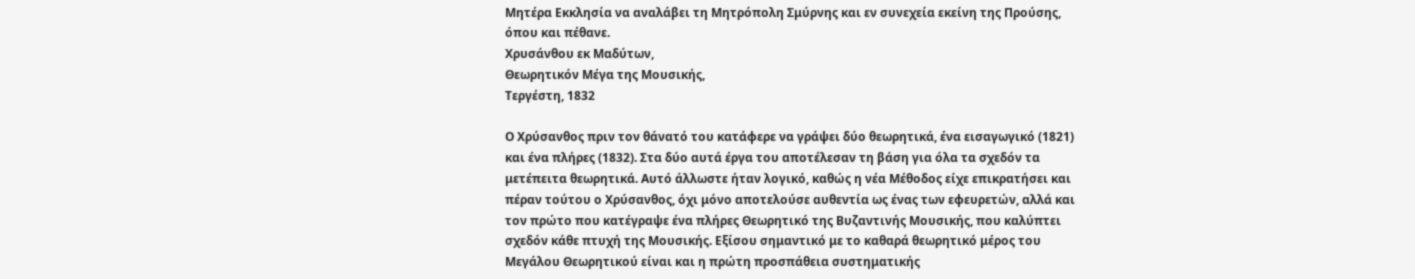Μητέρα Εκκλησία να αναλάβει τη Μητρόπολη Σμύρνης και εν συνεχεία εκείνη της Προύσης, όπου και πέθανε.
Χρυσάνθου εκ Μαδύτων,
Θεωρητικόν Μέγα της Μουσικής,
Τεργέστη, 1832

Ο Χρύσανθος πριν τον θάνατό του κατάφερε να γράψει δύο θεωρητικά, ένα εισαγωγικό (1821) και ένα πλήρες (1832). Στα δύο αυτά έργα του αποτέλεσαν τη βάση για όλα τα σχεδόν τα μετέπειτα θεωρητικά. Αυτό άλλωστε ήταν λογικό, καθώς η νέα Μέθοδος είχε επικρατήσει και πέραν τούτου ο Χρύσανθος, όχι μόνο αποτελούσε αυθεντία ως ένας των εφευρετών, αλλά και τον πρώτο που κατέγραψε ένα πλήρες Θεωρητικό της Βυζαντινής Μουσικής, που καλύπτει σχεδόν κάθε πτυχή της Μουσικής. Εξίσου σημαντικό με το καθαρά θεωρητικό μέρος του Μεγάλου Θεωρητικού είναι και η πρώτη προσπάθεια συστηματικής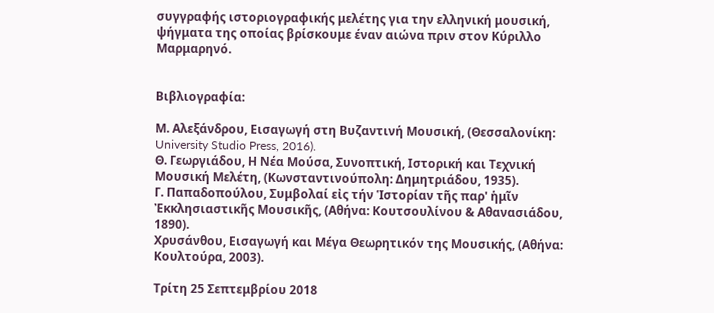συγγραφής ιστοριογραφικής μελέτης για την ελληνική μουσική, ψήγματα της οποίας βρίσκουμε έναν αιώνα πριν στον Κύριλλο Μαρμαρηνό.


Βιβλιογραφία:

Μ. Αλεξάνδρου, Εισαγωγή στη Βυζαντινή Μουσική, (Θεσσαλονίκη: University Studio Press, 2016).
Θ. Γεωργιάδου, Η Νέα Μούσα, Συνοπτική, Ιστορική και Τεχνική Μουσική Μελέτη, (Κωνσταντινούπολη: Δημητριάδου, 1935).
Γ. Παπαδοπούλου, Συμβολαί εἰς τήν Ἱστορίαν τῆς παρ' ἡμῖν Ἐκκλησιαστικῆς Μουσικῆς, (Αθήνα: Κουτσουλίνου & Αθανασιάδου, 1890).
Χρυσάνθου, Εισαγωγή και Μέγα Θεωρητικόν της Μουσικής, (Αθήνα: Κουλτούρα, 2003).

Τρίτη 25 Σεπτεμβρίου 2018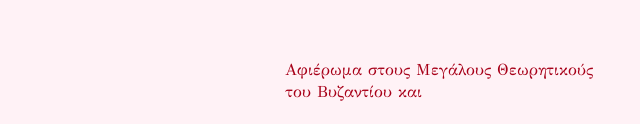Αφιέρωμα στους Μεγάλους Θεωρητικούς του Βυζαντίου και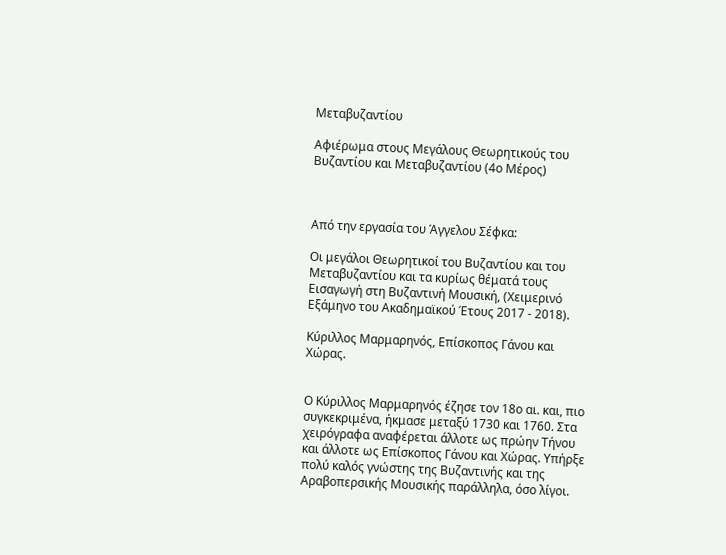Μεταβυζαντίου

Αφιέρωμα στους Μεγάλους Θεωρητικούς του Βυζαντίου και Μεταβυζαντίου (4ο Μέρος)



Από την εργασία του Άγγελου Σέφκα:

Οι μεγάλοι Θεωρητικοί του Βυζαντίου και του Μεταβυζαντίου και τα κυρίως θέματά τους Εισαγωγή στη Βυζαντινή Μουσική, (Χειμερινό Εξάμηνο του Ακαδημαϊκού Έτους 2017 - 2018).

Κύριλλος Μαρμαρηνός, Επίσκοπος Γάνου και Χώρας.


Ο Κύριλλος Μαρμαρηνός έζησε τον 18ο αι. και, πιο συγκεκριμένα, ήκμασε μεταξύ 1730 και 1760. Στα χειρόγραφα αναφέρεται άλλοτε ως πρώην Τήνου και άλλοτε ως Επίσκοπος Γάνου και Χώρας. Υπήρξε πολύ καλός γνώστης της Βυζαντινής και της Αραβοπερσικής Μουσικής παράλληλα, όσο λίγοι.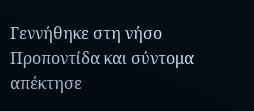Γεννήθηκε στη νήσο Προποντίδα και σύντομα απέκτησε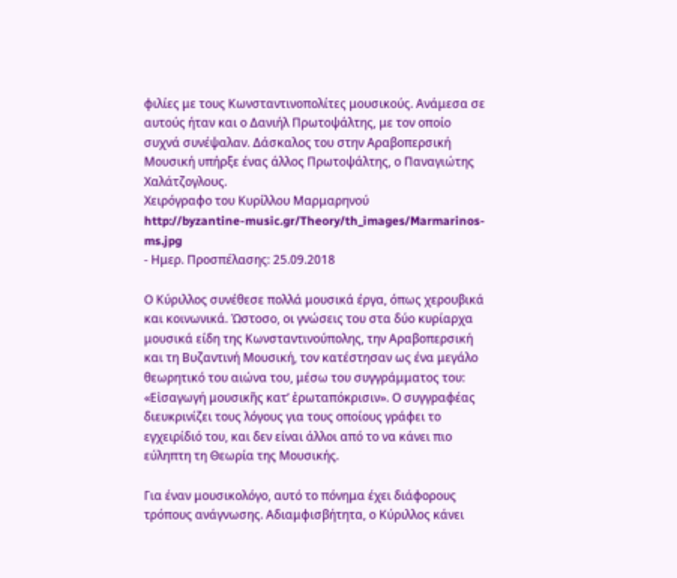φιλίες με τους Κωνσταντινοπολίτες μουσικούς. Ανάμεσα σε αυτούς ήταν και ο Δανιήλ Πρωτοψάλτης, με τον οποίο συχνά συνέψαλαν. Δάσκαλος του στην Αραβοπερσική Μουσική υπήρξε ένας άλλος Πρωτοψάλτης, ο Παναγιώτης Χαλάτζογλους.
Χειρόγραφο του Κυρίλλου Μαρμαρηνού
http://byzantine-music.gr/Theory/th_images/Marmarinos-ms.jpg
- Ημερ. Προσπέλασης: 25.09.2018

Ο Κύριλλος συνέθεσε πολλά μουσικά έργα, όπως χερουβικά και κοινωνικά. Ώστοσο, οι γνώσεις του στα δύο κυρίαρχα μουσικά είδη της Κωνσταντινούπολης, την Αραβοπερσική και τη Βυζαντινή Μουσική, τον κατέστησαν ως ένα μεγάλο θεωρητικό του αιώνα του, μέσω του συγγράμματος του: «Εἰσαγωγή μουσικῆς κατ’ ἐρωταπόκρισιν». Ο συγγραφέας διευκρινίζει τους λόγους για τους οποίους γράφει το εγχειρίδιό του, και δεν είναι άλλοι από το να κάνει πιο εύληπτη τη Θεωρία της Μουσικής.

Για έναν μουσικολόγο, αυτό το πόνημα έχει διάφορους τρόπους ανάγνωσης. Αδιαμφισβήτητα, ο Κύριλλος κάνει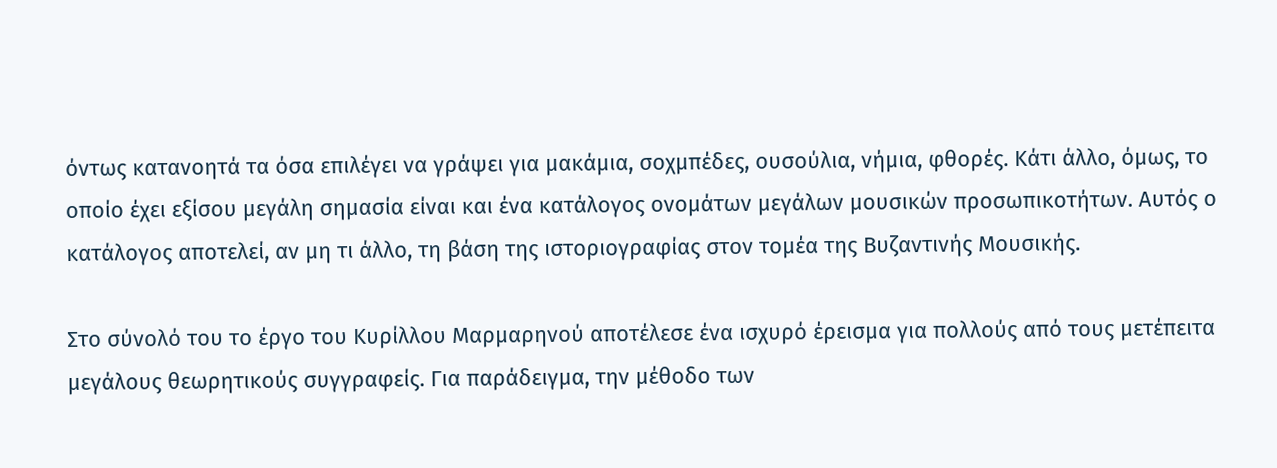όντως κατανοητά τα όσα επιλέγει να γράψει για μακάμια, σοχμπέδες, ουσούλια, νήμια, φθορές. Κάτι άλλο, όμως, το οποίο έχει εξίσου μεγάλη σημασία είναι και ένα κατάλογος ονομάτων μεγάλων μουσικών προσωπικοτήτων. Αυτός ο κατάλογος αποτελεί, αν μη τι άλλο, τη βάση της ιστοριογραφίας στον τομέα της Βυζαντινής Μουσικής.

Στο σύνολό του το έργο του Κυρίλλου Μαρμαρηνού αποτέλεσε ένα ισχυρό έρεισμα για πολλούς από τους μετέπειτα μεγάλους θεωρητικούς συγγραφείς. Για παράδειγμα, την μέθοδο των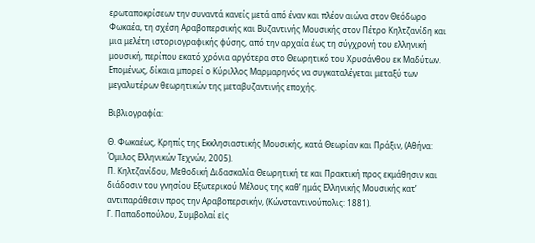ερωταποκρίσεων την συναντά κανείς μετά από έναν και πλέον αιώνα στον Θεόδωρο Φωκαέα, τη σχέση Αραβοπερσικής και Βυζαντινής Μουσικής στον Πέτρο Κηλτζανίδη και μια μελέτη ιστοριογραφικής φύσης, από την αρχαία έως τη σύγχρονή του ελληνική μουσική, περίπου εκατό χρόνια αργότερα στο Θεωρητικό του Χρυσάνθου εκ Μαδύτων. Επομένως, δίκαια μπορεί ο Κύριλλος Μαρμαρηνός να συγκαταλέγεται μεταξύ των μεγαλυτέρων θεωρητικών της μεταβυζαντινής εποχής.

Βιβλιογραφία:

Θ. Φωκαέως, Κρηπίς της Εκκλησιαστικής Μουσικής, κατά Θεωρίαν και Πράξιν, (Αθήνα: Όμιλος Ελληνικών Τεχνών, 2005).
Π. Κηλτζανίδου, Μεθοδική Διδασκαλία Θεωρητική τε και Πρακτική προς εκμάθησιν και διάδοσιν του γνησίου Εξωτερικού Μέλους της καθ’ ημάς Ελληνικής Μουσικής κατ’ αντιπαράθεσιν προς την Αραβοπερσικήν, (Κώνσταντινούπολις: 1881).
Γ. Παπαδοπούλου, Συμβολαί εἰς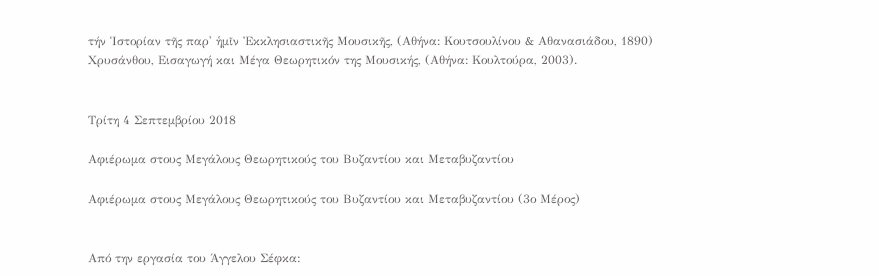τήν Ἱστορίαν τῆς παρ' ἡμῖν Ἐκκλησιαστικῆς Μουσικῆς, (Αθήνα: Κουτσουλίνου & Αθανασιάδου, 1890)
Χρυσάνθου, Εισαγωγή και Μέγα Θεωρητικόν της Μουσικής, (Αθήνα: Κουλτούρα, 2003).


Τρίτη 4 Σεπτεμβρίου 2018

Αφιέρωμα στους Μεγάλους Θεωρητικούς του Βυζαντίου και Μεταβυζαντίου

Αφιέρωμα στους Μεγάλους Θεωρητικούς του Βυζαντίου και Μεταβυζαντίου (3ο Μέρος)


Από την εργασία του Άγγελου Σέφκα: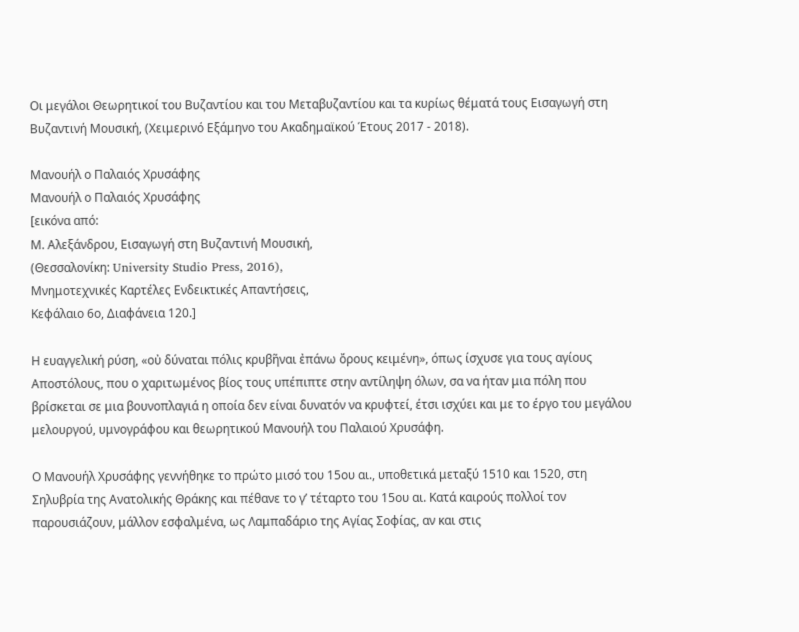Οι μεγάλοι Θεωρητικοί του Βυζαντίου και του Μεταβυζαντίου και τα κυρίως θέματά τους Εισαγωγή στη Βυζαντινή Μουσική, (Χειμερινό Εξάμηνο του Ακαδημαϊκού Έτους 2017 - 2018).

Μανουήλ ο Παλαιός Χρυσάφης
Μανουήλ ο Παλαιός Χρυσάφης
[εικόνα από:
Μ. Αλεξάνδρου, Εισαγωγή στη Βυζαντινή Μουσική,
(Θεσσαλονίκη: University Studio Press, 2016),
Μνημοτεχνικές Καρτέλες Ενδεικτικές Απαντήσεις,
Κεφάλαιο 6ο, Διαφάνεια 120.]

Η ευαγγελική ρύση, «οὐ δύναται πόλις κρυβῆναι ἐπάνω ὄρους κειμένη», όπως ίσχυσε για τους αγίους Αποστόλους, που ο χαριτωμένος βίος τους υπέπιπτε στην αντίληψη όλων, σα να ήταν μια πόλη που βρίσκεται σε μια βουνοπλαγιά η οποία δεν είναι δυνατόν να κρυφτεί, έτσι ισχύει και με το έργο του μεγάλου μελουργού, υμνογράφου και θεωρητικού Μανουήλ του Παλαιού Χρυσάφη.

Ο Μανουήλ Χρυσάφης γεννήθηκε το πρώτο μισό του 15ου αι., υποθετικά μεταξύ 1510 και 1520, στη Σηλυβρία της Ανατολικής Θράκης και πέθανε το γ’ τέταρτο του 15ου αι. Κατά καιρούς πολλοί τον παρουσιάζουν, μάλλον εσφαλμένα, ως Λαμπαδάριο της Αγίας Σοφίας, αν και στις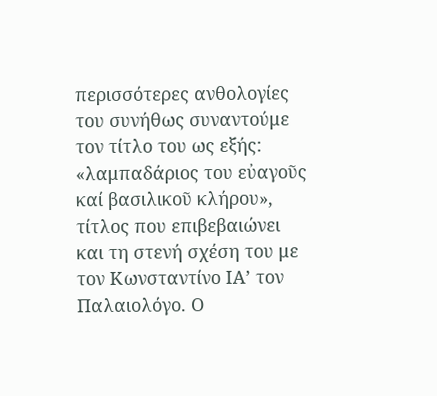περισσότερες ανθολογίες του συνήθως συναντούμε τον τίτλο του ως εξής: «λαμπαδάριος του εὐαγοῦς καί βασιλικοῦ κλήρου», τίτλος που επιβεβαιώνει και τη στενή σχέση του με τον Κωνσταντίνο ΙΑ’ τον Παλαιολόγο. Ο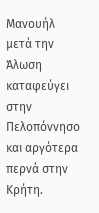Μανουήλ μετά την Άλωση καταφεύγει στην Πελοπόννησο και αργότερα περνά στην Κρήτη.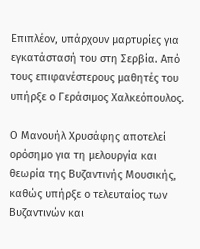Επιπλέον, υπάρχουν μαρτυρίες για εγκατάστασή του στη Σερβία. Από τους επιφανέστερους μαθητές του υπήρξε ο Γεράσιμος Χαλκεόπουλος.

Ο Μανουήλ Χρυσάφης αποτελεί ορόσημο για τη μελουργία και θεωρία της Βυζαντινής Μουσικής, καθώς υπήρξε ο τελευταίος των Βυζαντινών και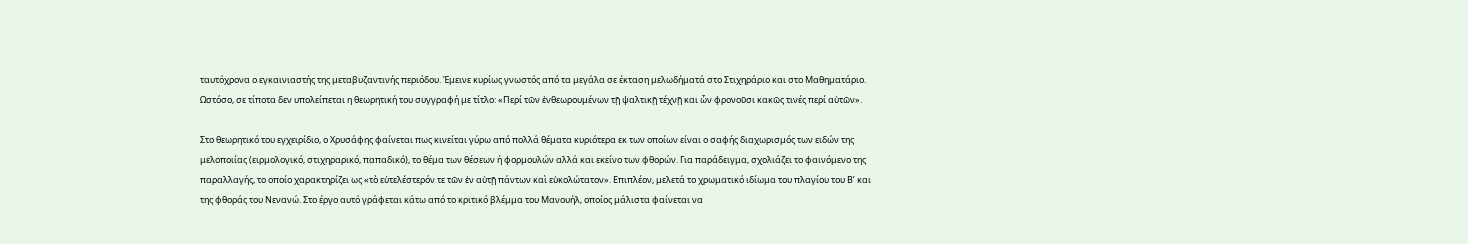ταυτόχρονα ο εγκαινιαστής της μεταβυζαντινής περιόδου. Έμεινε κυρίως γνωστός από τα μεγάλα σε έκταση μελωδήματά στο Στιχηράριο και στο Μαθηματάριο. Ωστόσο, σε τίποτα δεν υπολείπεται η θεωρητική του συγγραφή με τίτλο: «Περί τῶν ἐνθεωρουμένων τῇ ψαλτικῇ τέχνῇ και ὧν φρονοῦσι κακῶς τινές περί αὐτῶν».

Στο θεωρητικό του εγχειρίδιο, ο Χρυσάφης φαίνεται πως κινείται γύρω από πολλά θέματα κυριότερα εκ των οποίων είναι ο σαφής διαχωρισμός των ειδών της μελοποιίας (ειρμολογικό, στιχηραρικό, παπαδικό), το θέμα των θέσεων ή φορμουλών αλλά και εκείνο των φθορών. Για παράδειγμα, σχολιάζει το φαινόμενο της παραλλαγής, το οποίο χαρακτηρίζει ως «τὸ εὐτελέστερόν τε τῶν ἐν αὐτῇ πάντων καὶ εὐκολώτατον». Επιπλέον, μελετά το χρωματικό ιδίωμα του πλαγίου του Β’ και της φθοράς του Νενανώ. Στο έργο αυτό γράφεται κάτω από το κριτικό βλέμμα του Μανουήλ, οποίος μάλιστα φαίνεται να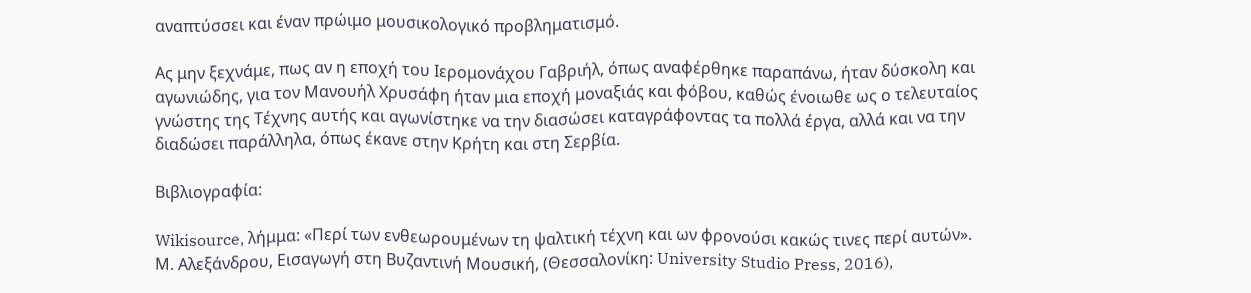αναπτύσσει και έναν πρώιμο μουσικολογικό προβληματισμό.

Ας μην ξεχνάμε, πως αν η εποχή του Ιερομονάχου Γαβριήλ, όπως αναφέρθηκε παραπάνω, ήταν δύσκολη και αγωνιώδης, για τον Μανουήλ Χρυσάφη ήταν μια εποχή μοναξιάς και φόβου, καθώς ένοιωθε ως ο τελευταίος γνώστης της Τέχνης αυτής και αγωνίστηκε να την διασώσει καταγράφοντας τα πολλά έργα, αλλά και να την διαδώσει παράλληλα, όπως έκανε στην Κρήτη και στη Σερβία.

Βιβλιογραφία:

Wikisource, λήμμα: «Περί των ενθεωρουμένων τη ψαλτική τέχνη και ων φρονούσι κακώς τινες περί αυτών».
Μ. Αλεξάνδρου, Εισαγωγή στη Βυζαντινή Μουσική, (Θεσσαλονίκη: University Studio Press, 2016),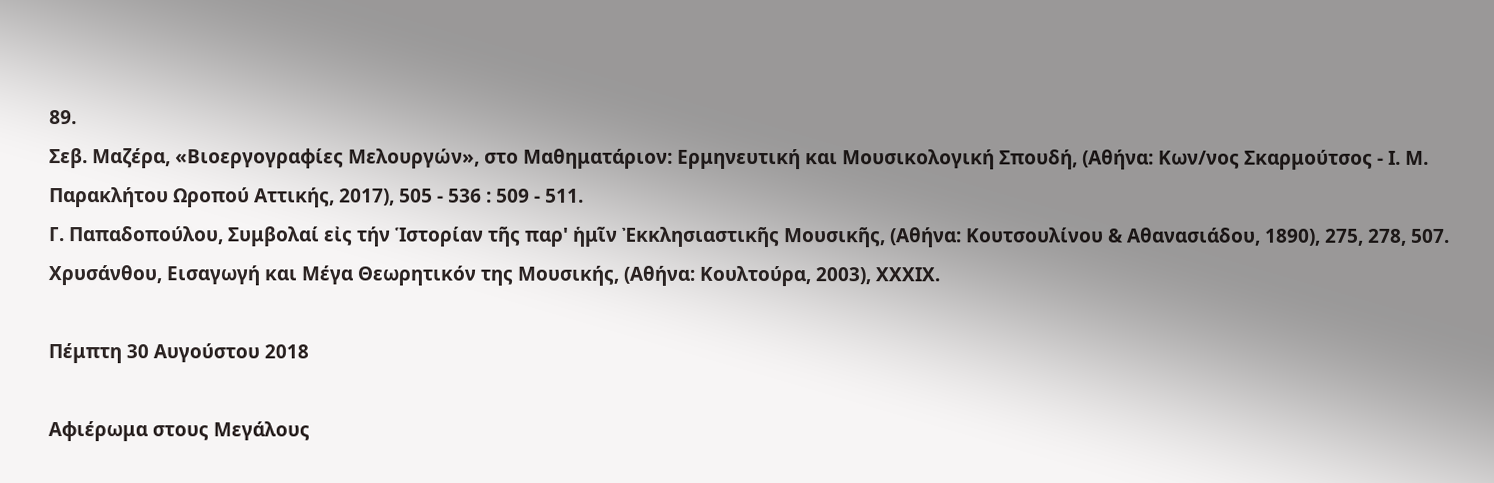89.
Σεβ. Μαζέρα, «Βιοεργογραφίες Μελουργών», στο Μαθηματάριον: Ερμηνευτική και Μουσικολογική Σπουδή, (Αθήνα: Κων/νος Σκαρμούτσος - Ι. Μ. Παρακλήτου Ωροπού Αττικής, 2017), 505 - 536 : 509 - 511.
Γ. Παπαδοπούλου, Συμβολαί εἰς τήν Ἱστορίαν τῆς παρ' ἡμῖν Ἐκκλησιαστικῆς Μουσικῆς, (Αθήνα: Κουτσουλίνου & Αθανασιάδου, 1890), 275, 278, 507.
Χρυσάνθου, Εισαγωγή και Μέγα Θεωρητικόν της Μουσικής, (Αθήνα: Κουλτούρα, 2003), ΧΧΧΙΧ.

Πέμπτη 30 Αυγούστου 2018

Αφιέρωμα στους Μεγάλους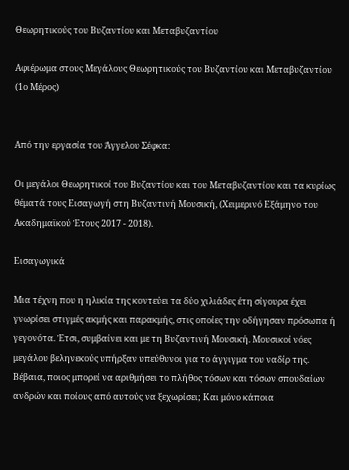Θεωρητικούς του Βυζαντίου και Μεταβυζαντίου

Αφιέρωμα στους Μεγάλους Θεωρητικούς του Βυζαντίου και Μεταβυζαντίου (1ο Μέρος)


Από την εργασία του Άγγελου Σέφκα:

Οι μεγάλοι Θεωρητικοί του Βυζαντίου και του Μεταβυζαντίου και τα κυρίως θέματά τους Εισαγωγή στη Βυζαντινή Μουσική, (Χειμερινό Εξάμηνο του Ακαδημαϊκού Έτους 2017 - 2018).

Εισαγωγικά

Μια τέχνη που η ηλικία της κοντεύει τα δύο χιλιάδες έτη σίγουρα έχει γνωρίσει στιγμές ακμής και παρακμής, στις οποίες την οδήγησαν πρόσωπα ή γεγονότα. Έτσι, συμβαίνει και με τη Βυζαντινή Μουσική. Μουσικοί νόες μεγάλου βεληνεκούς υπήρξαν υπεύθυνοι για το άγγιγμα του ναδίρ της. Βέβαια, ποιος μπορεί να αριθμήσει το πλήθος τόσων και τόσων σπουδαίων ανδρών και ποίους από αυτούς να ξεχωρίσει; Και μόνο κάποια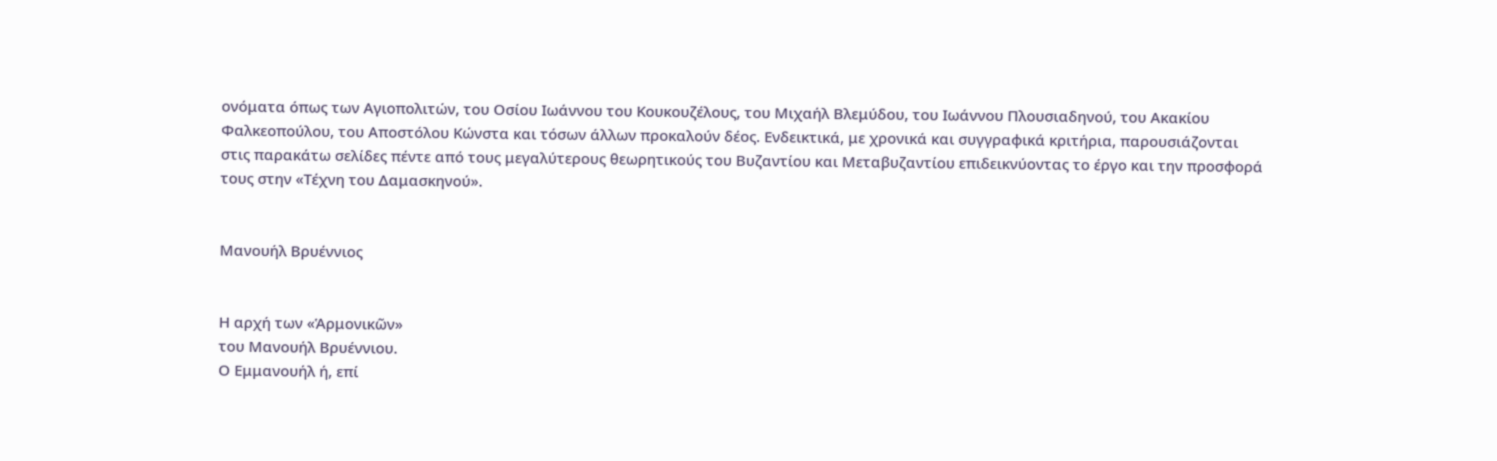ονόματα όπως των Αγιοπολιτών, του Οσίου Ιωάννου του Κουκουζέλους, του Μιχαήλ Βλεμύδου, του Ιωάννου Πλουσιαδηνού, του Ακακίου Φαλκεοπούλου, του Αποστόλου Κώνστα και τόσων άλλων προκαλούν δέος. Ενδεικτικά, με χρονικά και συγγραφικά κριτήρια, παρουσιάζονται στις παρακάτω σελίδες πέντε από τους μεγαλύτερους θεωρητικούς του Βυζαντίου και Μεταβυζαντίου επιδεικνύοντας το έργο και την προσφορά τους στην «Τέχνη του Δαμασκηνού».


Μανουήλ Βρυέννιος


Η αρχή των «Ἁρμονικῶν»
του Μανουήλ Βρυέννιου.
Ο Εμμανουήλ ή, επί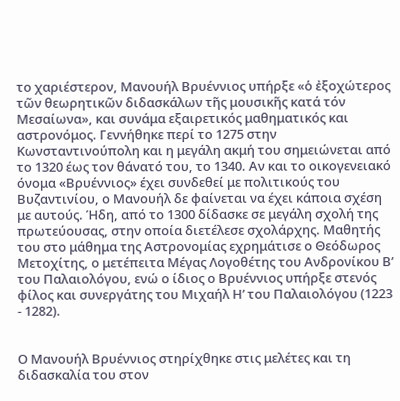το χαριέστερον, Μανουήλ Βρυέννιος υπήρξε «ὁ ἐξοχώτερος τῶν θεωρητικῶν διδασκάλων τῆς μουσικῆς κατά τόν Μεσαίωνα», και συνάμα εξαιρετικός μαθηματικός και αστρονόμος. Γεννήθηκε περί το 1275 στην Κωνσταντινούπολη και η μεγάλη ακμή του σημειώνεται από το 1320 έως τον θάνατό του, το 1340. Αν και το οικογενειακό όνομα «Βρυέννιος» έχει συνδεθεί με πολιτικούς του Βυζαντινίου, ο Μανουήλ δε φαίνεται να έχει κάποια σχέση με αυτούς. Ήδη, από το 1300 δίδασκε σε μεγάλη σχολή της πρωτεύουσας, στην οποία διετέλεσε σχολάρχης. Μαθητής του στο μάθημα της Αστρονομίας εχρημάτισε ο Θεόδωρος Μετοχίτης, ο μετέπειτα Μέγας Λογοθέτης του Ανδρονίκου Β’ του Παλαιολόγου, ενώ ο ίδιος ο Βρυέννιος υπήρξε στενός φίλος και συνεργάτης του Μιχαήλ Η’ του Παλαιολόγου (1223 - 1282).


Ο Μανουήλ Βρυέννιος στηρίχθηκε στις μελέτες και τη διδασκαλία του στον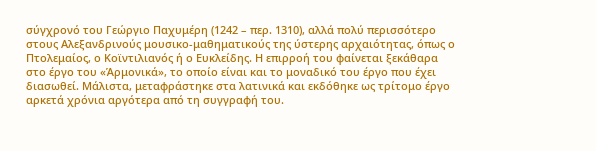σύγχρονό του Γεώργιο Παχυμέρη (1242 – περ. 1310), αλλά πολύ περισσότερο στους Αλεξανδρινούς μουσικο-μαθηματικούς της ύστερης αρχαιότητας, όπως ο Πτολεμαίος, ο Κοϊντιλιανός ή ο Ευκλείδης. Η επιρροή του φαίνεται ξεκάθαρα στο έργο του «Ἁρμονικά», το οποίο είναι και το μοναδικό του έργο που έχει διασωθεί. Μάλιστα, μεταφράστηκε στα λατινικά και εκδόθηκε ως τρίτομο έργο αρκετά χρόνια αργότερα από τη συγγραφή του.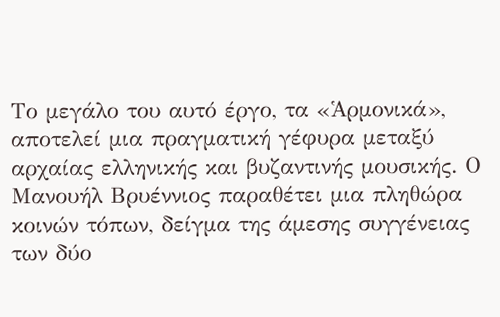Το μεγάλο του αυτό έργο, τα «Ἁρμονικά», αποτελεί μια πραγματική γέφυρα μεταξύ αρχαίας ελληνικής και βυζαντινής μουσικής. Ο Μανουήλ Βρυέννιος παραθέτει μια πληθώρα κοινών τόπων, δείγμα της άμεσης συγγένειας των δύο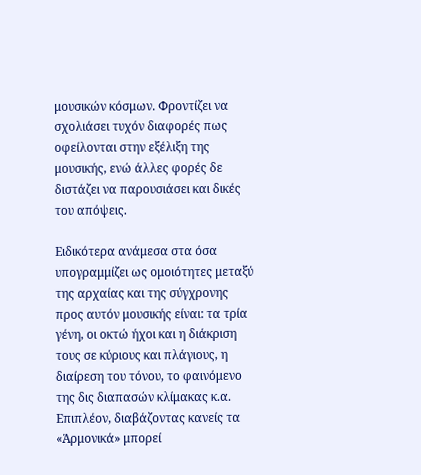μουσικών κόσμων. Φροντίζει να σχολιάσει τυχόν διαφορές πως οφείλονται στην εξέλιξη της μουσικής, ενώ άλλες φορές δε διστάζει να παρουσιάσει και δικές του απόψεις.

Ειδικότερα ανάμεσα στα όσα υπογραμμίζει ως ομοιότητες μεταξύ της αρχαίας και της σύγχρονης προς αυτόν μουσικής είναι: τα τρία γένη, οι οκτώ ήχοι και η διάκριση τους σε κύριους και πλάγιους, η διαίρεση του τόνου, το φαινόμενο της δις διαπασών κλίμακας κ.α. Επιπλέον, διαβάζοντας κανείς τα «Ἁρμονικά» μπορεί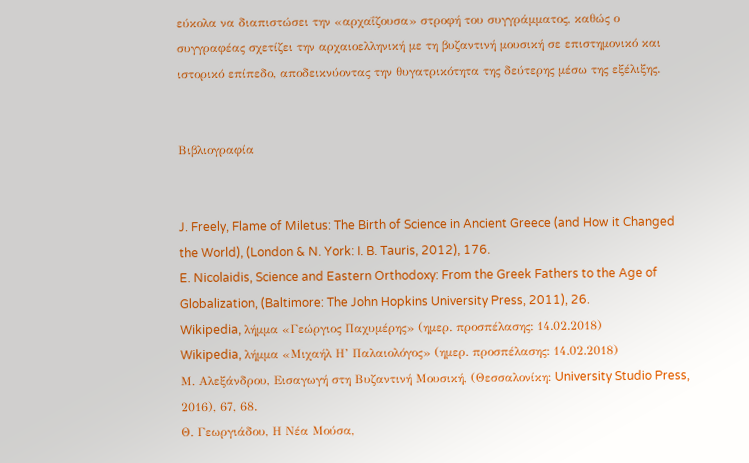εύκολα να διαπιστώσει την «αρχαΐζουσα» στροφή του συγγράμματος, καθώς ο συγγραφέας σχετίζει την αρχαιοελληνική με τη βυζαντινή μουσική σε επιστημονικό και ιστορικό επίπεδο, αποδεικνύοντας την θυγατρικότητα της δεύτερης μέσω της εξέλιξης.


Βιβλιογραφία


J. Freely, Flame of Miletus: The Birth of Science in Ancient Greece (and How it Changed the World), (London & N. York: I. B. Tauris, 2012), 176.
E. Nicolaidis, Science and Eastern Orthodoxy: From the Greek Fathers to the Age of Globalization, (Baltimore: The John Hopkins University Press, 2011), 26.
Wikipedia, λήμμα «Γεώργιος Παχυμέρης» (ημερ. προσπέλασης: 14.02.2018)
Wikipedia, λήμμα «Μιχαήλ Η’ Παλαιολόγος» (ημερ. προσπέλασης: 14.02.2018)
Μ. Αλεξάνδρου, Εισαγωγή στη Βυζαντινή Μουσική, (Θεσσαλονίκη: University Studio Press, 2016), 67, 68.
Θ. Γεωργιάδου, Η Νέα Μούσα,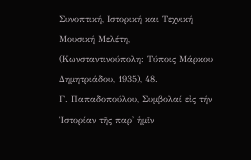Συνοπτική, Ιστορική και Τεχνική Μουσική Μελέτη, (Κωνσταντινούπολη: Τύποις Μάρκου Δημητριάδου, 1935), 48.
Γ. Παπαδοπούλου, Συμβολαί εἰς τήν Ἱστορίαν τῆς παρ' ἡμῖν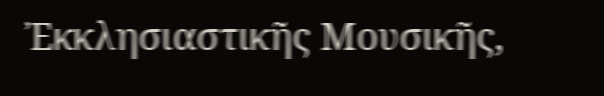Ἐκκλησιαστικῆς Μουσικῆς,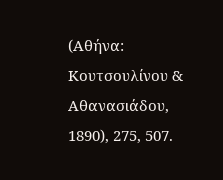(Αθήνα: Κουτσουλίνου & Αθανασιάδου, 1890), 275, 507.